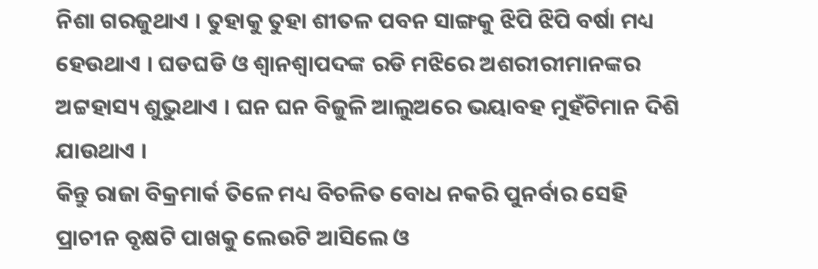ନିଶା ଗରଜୁଥାଏ । ତୁହାକୁ ତୁହା ଶୀତଳ ପବନ ସାଙ୍ଗକୁ ଝିପି ଝିପି ବର୍ଷା ମଧ୍ୟ ହେଉଥାଏ । ଘଡଘଡି ଓ ଶ୍ୱାନଶ୍ୱାପଦଙ୍କ ରଡି ମଝିରେ ଅଶରୀରୀମାନଙ୍କର ଅଟ୍ଟହାସ୍ୟ ଶୁଭୁଥାଏ । ଘନ ଘନ ବିଜୁଳି ଆଲୁଅରେ ଭୟାବହ ମୁହଁଟିମାନ ଦିଶି ଯାଉଥାଏ ।
କିନ୍ତୁ ରାଜା ବିକ୍ରମାର୍କ ତିଳେ ମଧ୍ୟ ବିଚଳିତ ବୋଧ ନକରି ପୁନର୍ବାର ସେହି ପ୍ରାଚୀନ ବୃକ୍ଷଟି ପାଖକୁ ଲେଉଟି ଆସିଲେ ଓ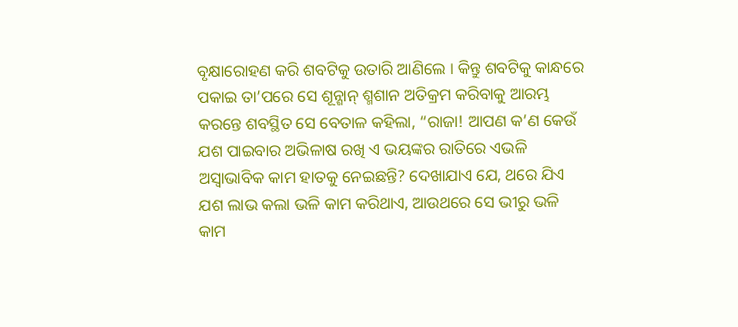ବୃକ୍ଷାରୋହଣ କରି ଶବଟିକୁ ଉତାରି ଆଣିଲେ । କିନ୍ତୁ ଶବଟିକୁ କାନ୍ଧରେ ପକାଇ ତା’ପରେ ସେ ଶୂନ୍ଶାନ୍ ଶ୍ମଶାନ ଅତିକ୍ରମ କରିବାକୁ ଆରମ୍ଭ କରନ୍ତେ ଶବସ୍ଥିତ ସେ ବେତାଳ କହିଲା, “ରାଜା! ଆପଣ କ’ଣ କେଉଁ ଯଶ ପାଇବାର ଅଭିଳାଷ ରଖି ଏ ଭୟଙ୍କର ରାତିରେ ଏଭଳି ଅସ୍ୱାଭାବିକ କାମ ହାତକୁ ନେଇଛନ୍ତି? ଦେଖାଯାଏ ଯେ, ଥରେ ଯିଏ ଯଶ ଲାଭ କଲା ଭଳି କାମ କରିଥାଏ, ଆଉଥରେ ସେ ଭୀରୁ ଭଳି କାମ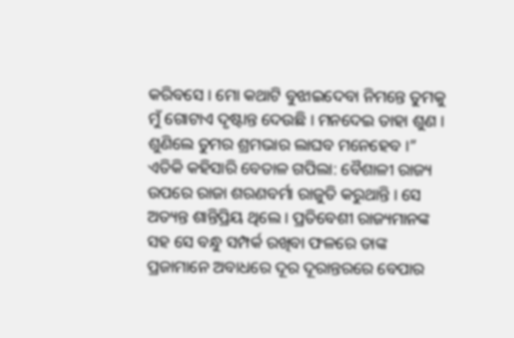କରିବସେ । ମୋ କଥାଟି ବୁଝାଇଦେବା ନିମନ୍ତେ ତୁମକୁ ମୁଁ ଗୋଟାଏ ଦୃଷ୍ଟାନ୍ତ ଦେଉଛି । ମନଦେଇ ତାହା ଶୁଣ । ଶୁଣିଲେ ତୁମର ଶ୍ରମଭାର ଲାଘବ ମନେହେବ ।”
ଏତିକି କହିସାରି ବେତାଳ ଗପିଲା: ବୈଶାଳୀ ରାଜ୍ୟ ଉପରେ ରାଜା ଶରଣବର୍ମା ରାଜୁତି କରୁଥାନ୍ତି । ସେ ଅତ୍ୟନ୍ତ ଶାନ୍ତିପ୍ରିୟ ଥିଲେ । ପ୍ରତିବେଶୀ ରାଜ୍ୟମାନଙ୍କ ସହ ସେ ବନ୍ଧୁ ସମ୍ପର୍କ ରଖିବା ଫଳରେ ତାଙ୍କ ପ୍ରଜାମାନେ ଅବାଧରେ ଦୂର ଦୂରାନ୍ତରରେ ବେପାର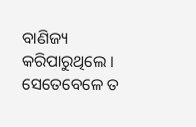ବାଣିଜ୍ୟ କରିପାରୁଥିଲେ ।
ସେତେବେଳେ ତ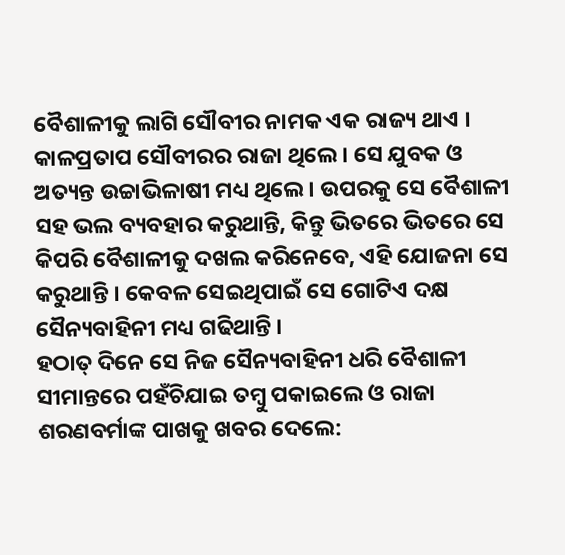ବୈଶାଳୀକୁ ଲାଗି ସୌବୀର ନାମକ ଏକ ରାଜ୍ୟ ଥାଏ । କାଳପ୍ରତାପ ସୌବୀରର ରାଜା ଥିଲେ । ସେ ଯୁବକ ଓ ଅତ୍ୟନ୍ତ ଉଚ୍ଚାଭିଳାଷୀ ମଧ୍ୟ ଥିଲେ । ଉପରକୁ ସେ ବୈଶାଳୀ ସହ ଭଲ ବ୍ୟବହାର କରୁଥାନ୍ତି, କିନ୍ତୁ ଭିତରେ ଭିତରେ ସେ କିପରି ବୈଶାଳୀକୁ ଦଖଲ କରିନେବେ, ଏହି ଯୋଜନା ସେ କରୁଥାନ୍ତି । କେବଳ ସେଇଥିପାଇଁ ସେ ଗୋଟିଏ ଦକ୍ଷ ସୈନ୍ୟବାହିନୀ ମଧ୍ୟ ଗଢିଥାନ୍ତି ।
ହଠାତ୍ ଦିନେ ସେ ନିଜ ସୈନ୍ୟବାହିନୀ ଧରି ବୈଶାଳୀ ସୀମାନ୍ତରେ ପହଁଚିଯାଇ ତମ୍ବୁ ପକାଇଲେ ଓ ରାଜା ଶରଣବର୍ମାଙ୍କ ପାଖକୁ ଖବର ଦେଲେ: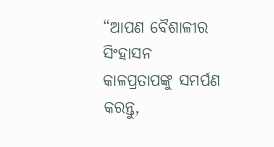“ଆପଣ ବୈଶାଳୀର ସିଂହାସନ କାଳପ୍ରତାପଙ୍କୁ ସମର୍ପଣ କରନ୍ତୁ,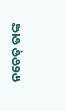ନଚେତ୍ ତାଙ୍କ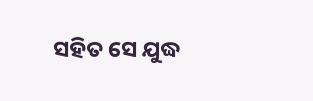ସହିତ ସେ ଯୁଦ୍ଧ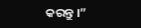କରନ୍ତୁ ।”